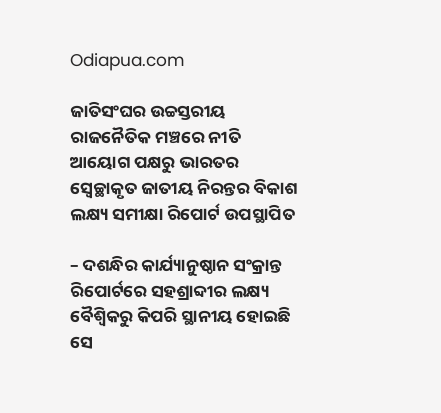Odiapua.com

ଜାତିସଂଘର ଉଚ୍ଚସ୍ତରୀୟ ରାଜନୈତିକ ମଞ୍ଚରେ ନୀତି ଆୟୋଗ ପକ୍ଷରୁ ଭାରତର ସ୍ୱେଚ୍ଛାକୃତ ଜାତୀୟ ନିରନ୍ତର ବିକାଶ ଲକ୍ଷ୍ୟ ସମୀକ୍ଷା ରିପୋର୍ଟ ଉପସ୍ଥାପିତ

– ଦଶନ୍ଧିର କାର୍ଯ୍ୟାନୁଷ୍ଠାନ ସଂକ୍ରାନ୍ତ ରିପୋର୍ଟରେ ସହଶ୍ରାବ୍ଦୀର ଲକ୍ଷ୍ୟ ବୈଶ୍ୱିକରୁ କିପରି ସ୍ଥାନୀୟ ହୋଇଛି ସେ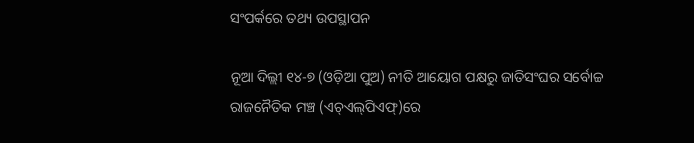ସଂପର୍କରେ ତଥ୍ୟ ଉପସ୍ଥାପନ

ନୂଆ ଦିଲ୍ଲୀ ୧୪-୭ (ଓଡ଼ିଆ ପୁଅ) ନୀତି ଆୟୋଗ ପକ୍ଷରୁ ଜାତିସଂଘର ସର୍ବୋଚ୍ଚ ରାଜନୈତିକ ମଞ୍ଚ (ଏଚ୍‌ଏଲ୍‌ପିଏଫ୍‌)ରେ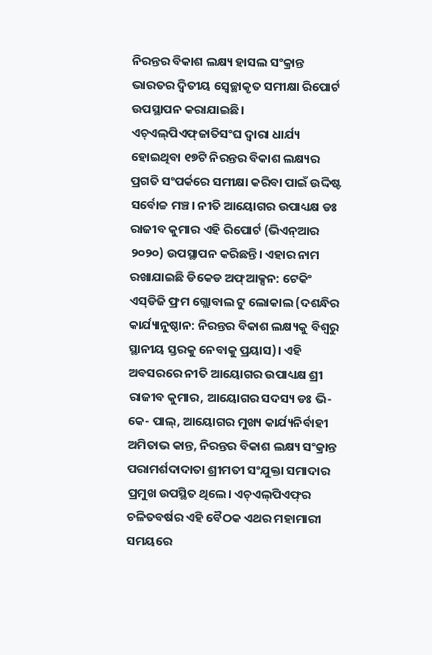ନିରନ୍ତର ବିକାଶ ଲକ୍ଷ୍ୟ ହାସଲ ସଂକ୍ରାନ୍ତ ଭାରତର ଦ୍ୱିତୀୟ ସ୍ୱେଚ୍ଛାକୃତ ସମୀକ୍ଷା ରିପୋର୍ଟ ଉପସ୍ଥାପନ କରାଯାଇଛି। ଏଚ୍‌ଏଲ୍‌ପିଏଫ୍‌ଜାତିସଂଘ ଦ୍ୱାରା ଧାର୍ଯ୍ୟ ହୋଇଥିବା ୧୭ଟି ନିରନ୍ତର ବିକାଶ ଲକ୍ଷ୍ୟର ପ୍ରଗତି ସଂପର୍କରେ ସମୀକ୍ଷା କରିବା ପାଇଁ ଉଦ୍ଦିଷ୍ଟ ସର୍ବୋଚ୍ଚ ମଞ୍ଚ। ନୀତି ଆୟୋଗର ଉପାଧ୍ୟକ୍ଷ ଡଃ ରାଜୀବ କୁମାର ଏହି ରିପୋର୍ଟ (ଭିଏନ୍‌ଆର ୨୦୨୦) ଉପସ୍ଥାପନ କରିଛନ୍ତି। ଏହାର ନାମ ରଖାଯାଇଛି ଡିକେଡ ଅଫ୍‌ଆକ୍ସନ: ଟେକିଂ ଏସ୍‌ଡିଜି ଫ୍ରମ ଗ୍ଲୋବାଲ ଟୁ ଲୋକାଲ (ଦଶନ୍ଧିର କାର୍ଯ୍ୟାନୁଷ୍ଠାନ: ନିରନ୍ତର ବିକାଶ ଲକ୍ଷ୍ୟକୁ ବିଶ୍ୱରୁ ସ୍ଥାନୀୟ ସ୍ତରକୁ ନେବାକୁ ପ୍ରୟାସ)। ଏହି ଅବସରରେ ନୀତି ଆୟୋଗର ଉପାଧ୍ୟକ୍ଷ ଶ୍ରୀ ରାଜୀବ କୁମାର, ଆୟୋଗର ସଦସ୍ୟ ଡଃ ଭି-କେ- ପାଲ୍‌, ଆୟୋଗର ମୁଖ୍ୟ କାର୍ଯ୍ୟନିର୍ବାହୀ ଅମିତାଭ କାନ୍ତ, ନିରନ୍ତର ବିକାଶ ଲକ୍ଷ୍ୟ ସଂକ୍ରାନ୍ତ ପରାମର୍ଶଦାଦାତା ଶ୍ରୀମତୀ ସଂଯୁକ୍ତା ସମାଦାର ପ୍ରମୁଖ ଉପସ୍ଥିତ ଥିଲେ। ଏଚ୍‌ଏଲ୍‌ପିଏଫ୍‌ର ଚଳିତବର୍ଷର ଏହି ବୈଠକ ଏଥର ମହାମାରୀ ସମୟରେ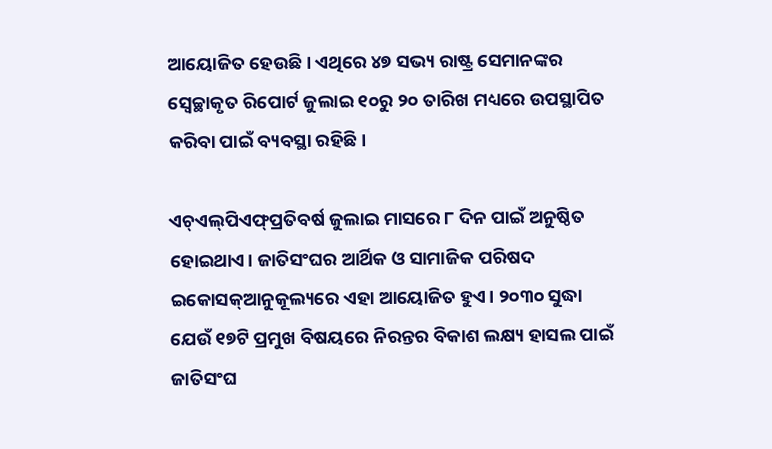ଆୟୋଜିତ ହେଉଛି। ଏଥିରେ ୪୭ ସଭ୍ୟ ରାଷ୍ଟ୍ର ସେମାନଙ୍କର ସ୍ୱେଚ୍ଛାକୃତ ରିପୋର୍ଟ ଜୁଲାଇ ୧୦ରୁ ୨୦ ତାରିଖ ମଧ୍ୟରେ ଉପସ୍ଥାପିତ କରିବା ପାଇଁ ବ୍ୟବସ୍ଥା ରହିଛି।

ଏଚ୍‌ଏଲ୍‌ପିଏଫ୍‌ପ୍ରତିବର୍ଷ ଜୁଲାଇ ମାସରେ ୮ ଦିନ ପାଇଁ ଅନୁଷ୍ଠିତ ହୋଇଥାଏ। ଜାତିସଂଘର ଆର୍ଥିକ ଓ ସାମାଜିକ ପରିଷଦ ଇକୋସକ୍‌ଆନୁକୂଲ୍ୟରେ ଏହା ଆୟୋଜିତ ହୁଏ। ୨୦୩୦ ସୁଦ୍ଧା ଯେଉଁ ୧୭ଟି ପ୍ରମୁଖ ବିଷୟରେ ନିରନ୍ତର ବିକାଶ ଲକ୍ଷ୍ୟ ହାସଲ ପାଇଁ ଜାତିସଂଘ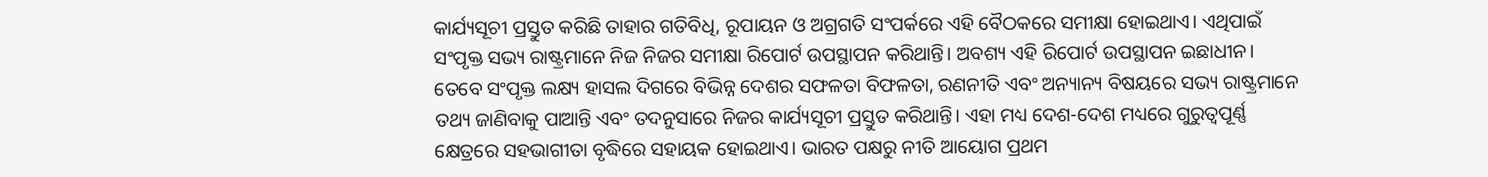କାର୍ଯ୍ୟସୂଚୀ ପ୍ରସ୍ତୁତ କରିଛି ତାହାର ଗତିବିଧି, ରୂପାୟନ ଓ ଅଗ୍ରଗତି ସଂପର୍କରେ ଏହି ବୈଠକରେ ସମୀକ୍ଷା ହୋଇଥାଏ। ଏଥିପାଇଁ ସଂପୃକ୍ତ ସଭ୍ୟ ରାଷ୍ଟ୍ରମାନେ ନିଜ ନିଜର ସମୀକ୍ଷା ରିପୋର୍ଟ ଉପସ୍ଥାପନ କରିଥାନ୍ତି। ଅବଶ୍ୟ ଏହି ରିପୋର୍ଟ ଉପସ୍ଥାପନ ଇଛାଧୀନ। ତେବେ ସଂପୃକ୍ତ ଲକ୍ଷ୍ୟ ହାସଲ ଦିଗରେ ବିଭିନ୍ନ ଦେଶର ସଫଳତା ବିଫଳତା, ରଣନୀତି ଏବଂ ଅନ୍ୟାନ୍ୟ ବିଷୟରେ ସଭ୍ୟ ରାଷ୍ଟ୍ରମାନେ ତଥ୍ୟ ଜାଣିବାକୁ ପାଆନ୍ତି ଏବଂ ତଦନୁସାରେ ନିଜର କାର୍ଯ୍ୟସୂଚୀ ପ୍ରସ୍ତୁତ କରିଥାନ୍ତି। ଏହା ମଧ୍ୟ ଦେଶ-ଦେଶ ମଧ୍ୟରେ ଗୁରୁତ୍ୱପୂର୍ଣ୍ଣ କ୍ଷେତ୍ରରେ ସହଭାଗୀତା ବୃଦ୍ଧିରେ ସହାୟକ ହୋଇଥାଏ। ଭାରତ ପକ୍ଷରୁ ନୀତି ଆୟୋଗ ପ୍ରଥମ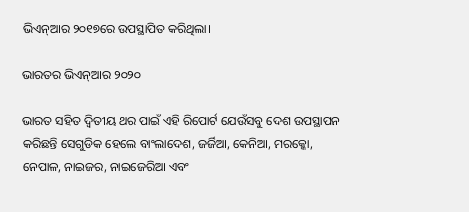ଭିଏନ୍‌ଆର ୨୦୧୭ରେ ଉପସ୍ଥାପିତ କରିଥିଲା।

ଭାରତର ଭିଏନ୍‌ଆର ୨୦୨୦

ଭାରତ ସହିତ ଦ୍ୱିତୀୟ ଥର ପାଇଁ ଏହି ରିପୋର୍ଟ ଯେଉଁସବୁ ଦେଶ ଉପସ୍ଥାପନ କରିଛନ୍ତି ସେଗୁଡିକ ହେଲେ ବାଂଲାଦେଶ, ଜର୍ଜିଆ, କେନିଆ, ମରକ୍କୋ, ନେପାଳ, ନାଇଜର, ନାଇଜେରିଆ ଏବଂ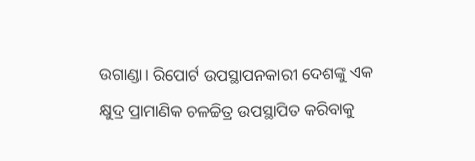ଉଗାଣ୍ଡା। ରିପୋର୍ଟ ଉପସ୍ଥାପନକାରୀ ଦେଶଙ୍କୁ ଏକ କ୍ଷୁଦ୍ର ପ୍ରାମାଣିକ ଚଳଚ୍ଚିତ୍ର ଉପସ୍ଥାପିତ କରିବାକୁ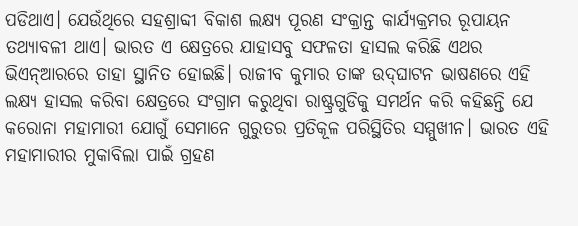ପଡିଥାଏ। ଯେଉଁଥିରେ ସହଶ୍ରାବ୍ଦୀ ବିକାଶ ଲକ୍ଷ୍ୟ ପୂରଣ ସଂକ୍ରାନ୍ତ କାର୍ଯ୍ୟକ୍ରମର ରୂପାୟନ ତଥ୍ୟାବଳୀ ଥାଏ। ଭାରତ ଏ କ୍ଷେତ୍ରରେ ଯାହାସବୁ ସଫଳତା ହାସଲ କରିଛି ଏଥର ଭିଏନ୍‌ଆରରେ ତାହା ସ୍ଥାନିତ ହୋଇଛି। ରାଜୀବ କୁମାର ତାଙ୍କ ଉଦ୍‌ଘାଟନ ଭାଷଣରେ ଏହି ଲକ୍ଷ୍ୟ ହାସଲ କରିବା କ୍ଷେତ୍ରରେ ସଂଗ୍ରାମ କରୁଥିବା ରାଷ୍ଟ୍ରଗୁଡିକୁ ସମର୍ଥନ କରି କହିଛନ୍ତି ଯେ କରୋନା ମହାମାରୀ ଯୋଗୁଁ ସେମାନେ ଗୁରୁତର ପ୍ରତିକୂଳ ପରିସ୍ଥିତିର ସମ୍ମୁଖୀନ। ଭାରତ ଏହି ମହାମାରୀର ମୁକାବିଲା ପାଇଁ ଗ୍ରହଣ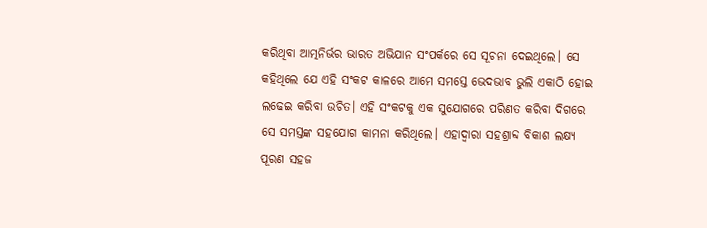କରିଥିବା ଆତ୍ମନିର୍ଭର ଭାରତ ଅଭିଯାନ ସଂପର୍କରେ ସେ ସୂଚନା ଦେଇଥିଲେ। ସେ କହିଥିଲେ ଯେ ଏହି ସଂକଟ କାଳରେ ଆମେ ସମସ୍ତେ ଭେଦଭାବ ଭୁଲି ଏକାଠି ହୋଇ ଲଢେଇ କରିବା ଉଚିତ। ଏହି ସଂକଟକୁ ଏକ ସୁଯୋଗରେ ପରିଣତ କରିବା ଦିଗରେ ସେ ସମସ୍ତଙ୍କ ସହଯୋଗ କାମନା କରିଥିଲେ। ଏହାଦ୍ୱାରା ସହଶ୍ରାବ୍ଦ ବିକାଶ ଲକ୍ଷ୍ୟ ପୂରଣ ସହଜ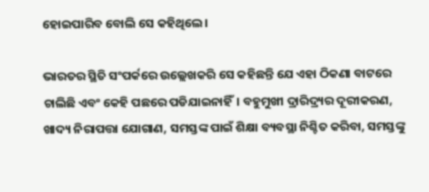ହୋଇପାରିବ ବୋଲି ସେ କହିଥିଲେ।

ଭାରତର ସ୍ଥିତି ସଂପର୍କରେ ଉଲ୍ଲେଖକରି ସେ କହିଛନ୍ତି ଯେ ଏହା ଠିକଣା ବାଟରେ ଚାଲିଛି ଏବଂ କେହି ପଛରେ ପଡିଯାଇନାହିଁ। ବହୁମୁଖୀ ଦ୍ରାରିଦ୍ର୍ୟର ଦୂରୀକରଣ, ଖାଦ୍ୟ ନିରାପତ୍ତା ଯୋଗାଣ, ସମସ୍ତଙ୍କ ପାଇଁ ଶିକ୍ଷା ବ୍ୟବସ୍ଥା ନିଶ୍ଚିତ କରିବା, ସମସ୍ତଙ୍କୁ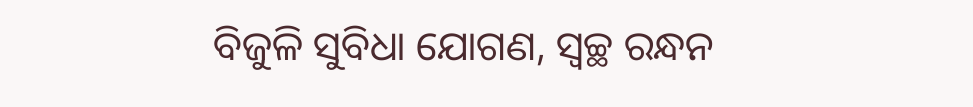ବିଜୁଳି ସୁବିଧା ଯୋଗଣ, ସ୍ୱଚ୍ଛ ରନ୍ଧନ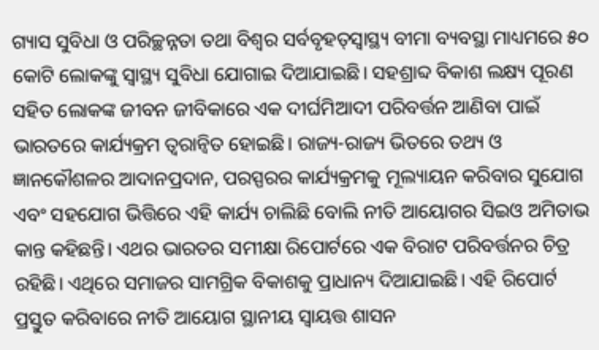ଗ୍ୟାସ ସୁବିଧା ଓ ପରିଚ୍ଛନ୍ନତା ତଥା ବିଶ୍ୱର ସର୍ବବୃହତ୍‌ସ୍ୱାସ୍ଥ୍ୟ ବୀମା ବ୍ୟବସ୍ଥା ମାଧ୍ୟମରେ ୫୦ କୋଟି ଲୋକଙ୍କୁ ସ୍ୱାସ୍ଥ୍ୟ ସୁବିଧା ଯୋଗାଇ ଦିଆଯାଇଛି। ସହଶ୍ରାବ୍ଦ ବିକାଶ ଲକ୍ଷ୍ୟ ପୂରଣ ସହିତ ଲୋକଙ୍କ ଜୀବନ ଜୀବିକାରେ ଏକ ଦୀର୍ଘମିଆଦୀ ପରିବର୍ତ୍ତନ ଆଣିବା ପାଇଁ ଭାରତରେ କାର୍ଯ୍ୟକ୍ରମ ତ୍ୱରାନ୍ୱିତ ହୋଇଛି। ରାଜ୍ୟ-ରାଜ୍ୟ ଭିତରେ ତଥ୍ୟ ଓ ଜ୍ଞାନକୌଶଳର ଆଦାନପ୍ରଦାନ, ପରସ୍ପରର କାର୍ଯ୍ୟକ୍ରମକୁ ମୂଲ୍ୟାୟନ କରିବାର ସୁଯୋଗ ଏବଂ ସହଯୋଗ ଭିତ୍ତିରେ ଏହି କାର୍ଯ୍ୟ ଚାଲିଛି ବୋଲି ନୀତି ଆୟୋଗର ସିଇଓ ଅମିତାଭ କାନ୍ତ କହିଛନ୍ତି। ଏଥର ଭାରତର ସମୀକ୍ଷା ରିପୋର୍ଟରେ ଏକ ବିରାଟ ପରିବର୍ତ୍ତନର ଚିତ୍ର ରହିଛି। ଏଥିରେ ସମାଜର ସାମଗ୍ରିକ ବିକାଶକୁ ପ୍ରାଧାନ୍ୟ ଦିଆଯାଇଛି। ଏହି ରିପୋର୍ଟ ପ୍ରସ୍ତୁତ କରିବାରେ ନୀତି ଆୟୋଗ ସ୍ଥାନୀୟ ସ୍ୱାୟତ୍ତ ଶାସନ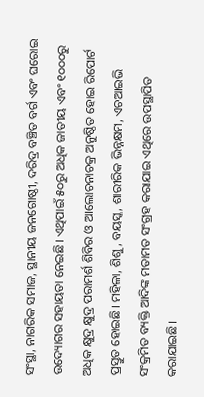ସଂସ୍ଥା, ନାଗରିକ ସମାଜ, ସ୍ଥାନୀୟ ଜନଗୋଷ୍ଠୀ, ଦରିଦ୍ର ବଞ୍ଚିତ ବର୍ଗ ଏବଂ ଘରୋଇ ଉଦ୍ୟୋଗର ସହାୟତା ନେଇଛି। ଏଥିପାଇଁ ୫୦ରୁ ଅଧିକ ଜାତୀୟ ଏବଂ ୧୦୦୦ରୁ ଅଧିକ କ୍ଷୁଦ୍ର କ୍ଷୁଦ୍ର ପରାମର୍ଶ ଶିବିର ଓ ଆଲୋଚନାଚକ୍ର ଅନୁଷ୍ଠିତ ହୋଇ ରିପୋର୍ଟ ପ୍ରସ୍ତୁତ ହୋଇଛି। ମହିଳା, ଶିଶୁ, ବୟସ୍କ, ଶାରୀରିକ ଭିନ୍ନକ୍ଷମ, ଏଚଆଇଭି ସଂକ୍ରମିତ ବ୍ୟକ୍ତି ଆଦିଙ୍କ ମତାମତ ସଂଗ୍ରହ କରାଯାଇ ଏଥିରେ ଉପସ୍ଥାପିତ କରାଯାଇଛି।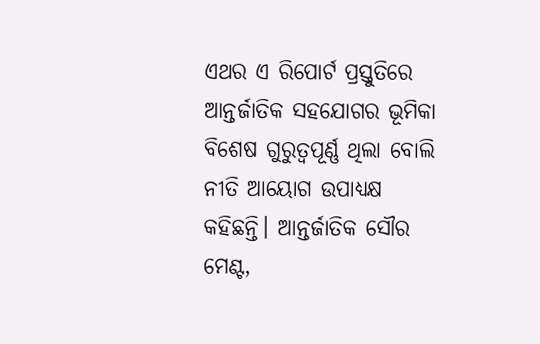ଏଥର ଏ ରିପୋର୍ଟ ପ୍ରସ୍ତୁତିରେ ଆନ୍ତର୍ଜାତିକ ସହଯୋଗର ଭୂମିକା ବିଶେଷ ଗୁରୁତ୍ୱପୂର୍ଣ୍ଣ ଥିଲା ବୋଲି ନୀତି ଆୟୋଗ ଉପାଧ୍ୟକ୍ଷ କହିଛନ୍ତି। ଆନ୍ତର୍ଜାତିକ ସୌର ମେଣ୍ଟ,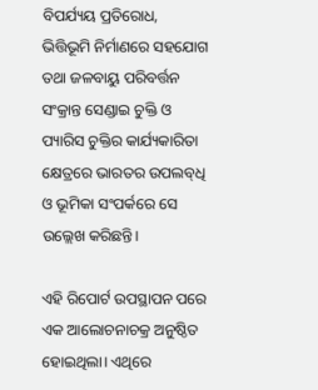ବିପର୍ଯ୍ୟୟ ପ୍ରତିରୋଧ, ଭିତ୍ତିଭୂମି ନିର୍ମାଣରେ ସହଯୋଗ ତଥା ଜଳବାୟୁ ପରିବର୍ତ୍ତନ ସଂକ୍ରାନ୍ତ ସେଣ୍ଡାଇ ଚୁକ୍ତି ଓ ପ୍ୟାରିସ ଚୁକ୍ତିର କାର୍ଯ୍ୟକାରିତା କ୍ଷେତ୍ରରେ ଭାରତର ଉପଲବ୍‌ଧି ଓ ଭୂମିକା ସଂପର୍କରେ ସେ ଉଲ୍ଲେଖ କରିଛନ୍ତି।

ଏହି ରିପୋର୍ଟ ଉପସ୍ଥାପନ ପରେ ଏକ ଆଲୋଚନାଚକ୍ର ଅନୁଷ୍ଠିତ ହୋଇଥିଲା। ଏଥିରେ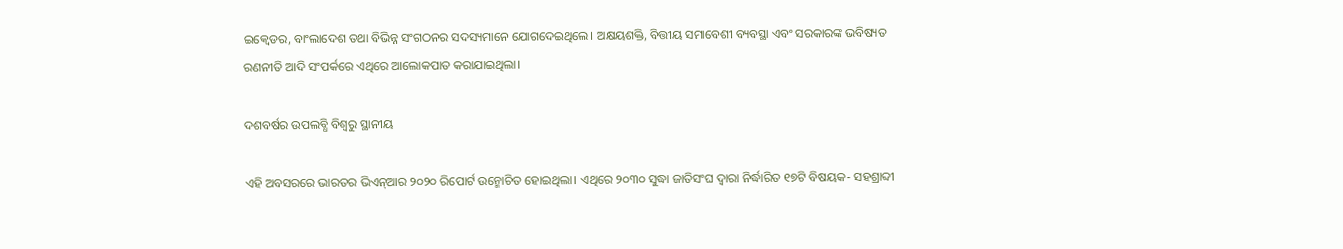ଇକ୍ୱେଡର, ବାଂଲାଦେଶ ତଥା ବିଭିନ୍ନ ସଂଗଠନର ସଦସ୍ୟମାନେ ଯୋଗଦେଇଥିଲେ। ଅକ୍ଷୟଶକ୍ତି, ବିତ୍ତୀୟ ସମାବେଶୀ ବ୍ୟବସ୍ଥା ଏବଂ ସରକାରଙ୍କ ଭବିଷ୍ୟତ ରଣନୀତି ଆଦି ସଂପର୍କରେ ଏଥିରେ ଆଲୋକପାତ କରାଯାଇଥିଲା।

ଦଶବର୍ଷର ଉପଲବ୍ଧି ବିଶ୍ୱରୁ ସ୍ଥାନୀୟ

ଏହି ଅବସରରେ ଭାରତର ଭିଏନ୍‌ଆର ୨୦୨୦ ରିପୋର୍ଟ ଉନ୍ମୋଚିତ ହୋଇଥିଲା। ଏଥିରେ ୨୦୩୦ ସୁଦ୍ଧା ଜାତିସଂଘ ଦ୍ୱାରା ନିର୍ଦ୍ଧାରିତ ୧୭ଟି ବିଷୟକ- ସହଶ୍ରାବ୍ଦୀ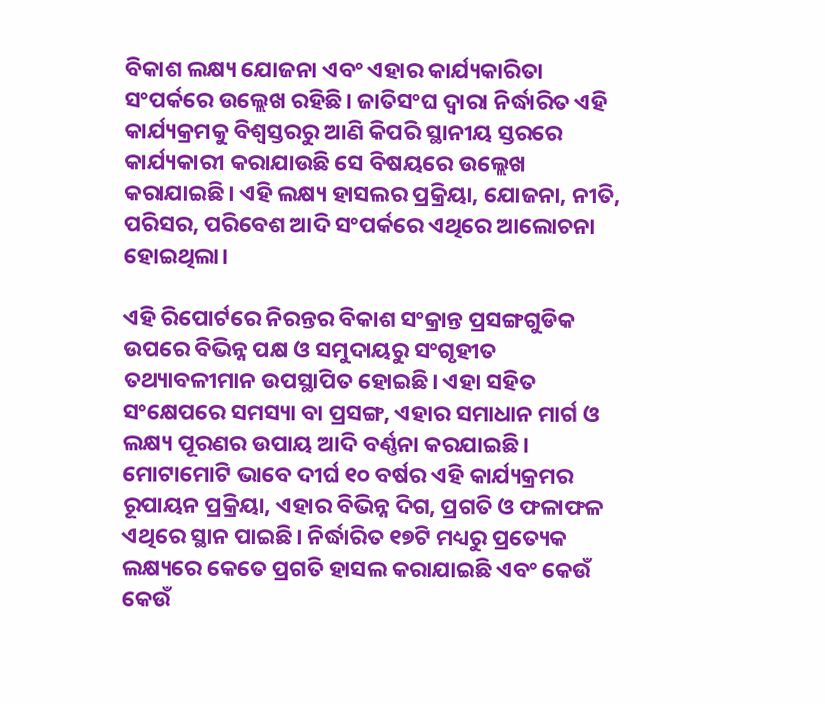ବିକାଶ ଲକ୍ଷ୍ୟ ଯୋଜନା ଏବଂ ଏହାର କାର୍ଯ୍ୟକାରିତା ସଂପର୍କରେ ଉଲ୍ଲେଖ ରହିଛି। ଜାତିସଂଘ ଦ୍ୱାରା ନିର୍ଦ୍ଧାରିତ ଏହି କାର୍ଯ୍ୟକ୍ରମକୁ ବିଶ୍ୱସ୍ତରରୁ ଆଣି କିପରି ସ୍ଥାନୀୟ ସ୍ତରରେ କାର୍ଯ୍ୟକାରୀ କରାଯାଉଛି ସେ ବିଷୟରେ ଉଲ୍ଲେଖ କରାଯାଇଛି। ଏହି ଲକ୍ଷ୍ୟ ହାସଲର ପ୍ରକ୍ରିୟା, ଯୋଜନା, ନୀତି, ପରିସର, ପରିବେଶ ଆଦି ସଂପର୍କରେ ଏଥିରେ ଆଲୋଚନା ହୋଇଥିଲା।

ଏହି ରିପୋର୍ଟରେ ନିରନ୍ତର ବିକାଶ ସଂକ୍ରାନ୍ତ ପ୍ରସଙ୍ଗଗୁଡିକ ଉପରେ ବିଭିନ୍ନ ପକ୍ଷ ଓ ସମୁଦାୟରୁ ସଂଗୃହୀତ ତଥ୍ୟାବଳୀମାନ ଉପସ୍ଥାପିତ ହୋଇଛି। ଏହା ସହିତ ସଂକ୍ଷେପରେ ସମସ୍ୟା ବା ପ୍ରସଙ୍ଗ, ଏହାର ସମାଧାନ ମାର୍ଗ ଓ ଲକ୍ଷ୍ୟ ପୂରଣର ଉପାୟ ଆଦି ବର୍ଣ୍ଣନା କରଯାଇଛି। ମୋଟାମୋଟି ଭାବେ ଦୀର୍ଘ ୧୦ ବର୍ଷର ଏହି କାର୍ଯ୍ୟକ୍ରମର ରୂପାୟନ ପ୍ରକ୍ରିୟା, ଏହାର ବିଭିନ୍ନ ଦିଗ, ପ୍ରଗତି ଓ ଫଳାଫଳ ଏଥିରେ ସ୍ଥାନ ପାଇଛି। ନିର୍ଦ୍ଧାରିତ ୧୭ଟି ମଧ୍ୟରୁ ପ୍ରତ୍ୟେକ ଲକ୍ଷ୍ୟରେ କେତେ ପ୍ରଗତି ହାସଲ କରାଯାଇଛି ଏବଂ କେଉଁ କେଉଁ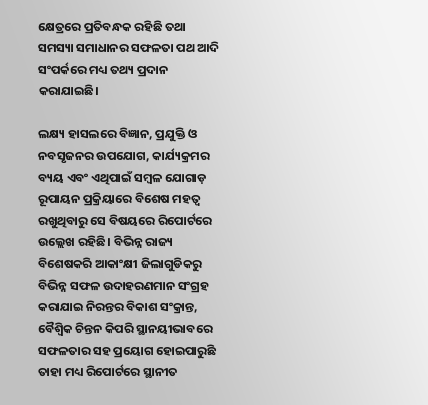କ୍ଷେତ୍ରରେ ପ୍ରତିବନ୍ଧକ ରହିଛି ତଥା ସମସ୍ୟା ସମାଧାନର ସଫଳତା ପଥ ଆଦି ସଂପର୍କରେ ମଧ୍ୟ ତଥ୍ୟ ପ୍ରଦାନ କରାଯାଇଛି।

ଲକ୍ଷ୍ୟ ହାସଲରେ ବିଜ୍ଞାନ, ପ୍ରଯୁକ୍ତି ଓ ନବସୃଜନର ଉପଯୋଗ, କାର୍ଯ୍ୟକ୍ରମର ବ୍ୟୟ ଏବଂ ଏଥିପାଇଁ ସମ୍ବଳ ଯୋଗାଡ଼ ରୂପାୟନ ପ୍ରକ୍ରିୟାରେ ବିଶେଷ ମହତ୍ୱ ରଖୁଥିବାରୁ ସେ ବିଷୟରେ ରିପୋର୍ଟରେ ଉଲ୍ଲେଖ ରହିଛି। ବିଭିନ୍ନ ରାଜ୍ୟ ବିଶେଷକରି ଆକାଂକ୍ଷୀ ଜିଲାଗୁଡିକରୁ ବିଭିନ୍ନ ସଫଳ ଉଦାହରଣମାନ ସଂଗ୍ରହ କରାଯାଇ ନିରନ୍ତର ବିକାଶ ସଂକ୍ରାନ୍ତ, ବୈଶ୍ୱିକ ଚିନ୍ତନ କିପରି ସ୍ଥାନୟୀଭାବରେ ସଫଳତାର ସହ ପ୍ରୟୋଗ ହୋଇପାରୁଛି ତାହା ମଧ୍ୟ ରିପୋର୍ଟରେ ସ୍ଥାନୀତ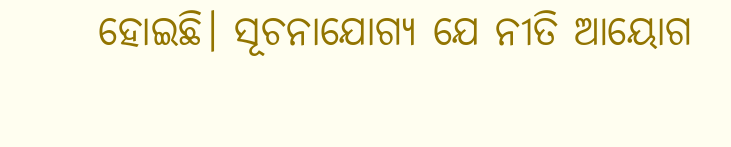ହୋଇଛି। ସୂଚନାଯୋଗ୍ୟ ଯେ ନୀତି ଆୟୋଗ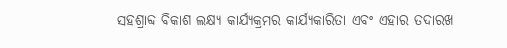ସହଶ୍ରାବ୍ଦ ବିକାଶ ଲକ୍ଷ୍ୟ କାର୍ଯ୍ୟକ୍ରମର କାର୍ଯ୍ୟକାରିତା ଏବଂ ଏହାର ତଦାରଖ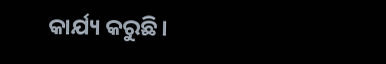କାର୍ଯ୍ୟ କରୁଛି।